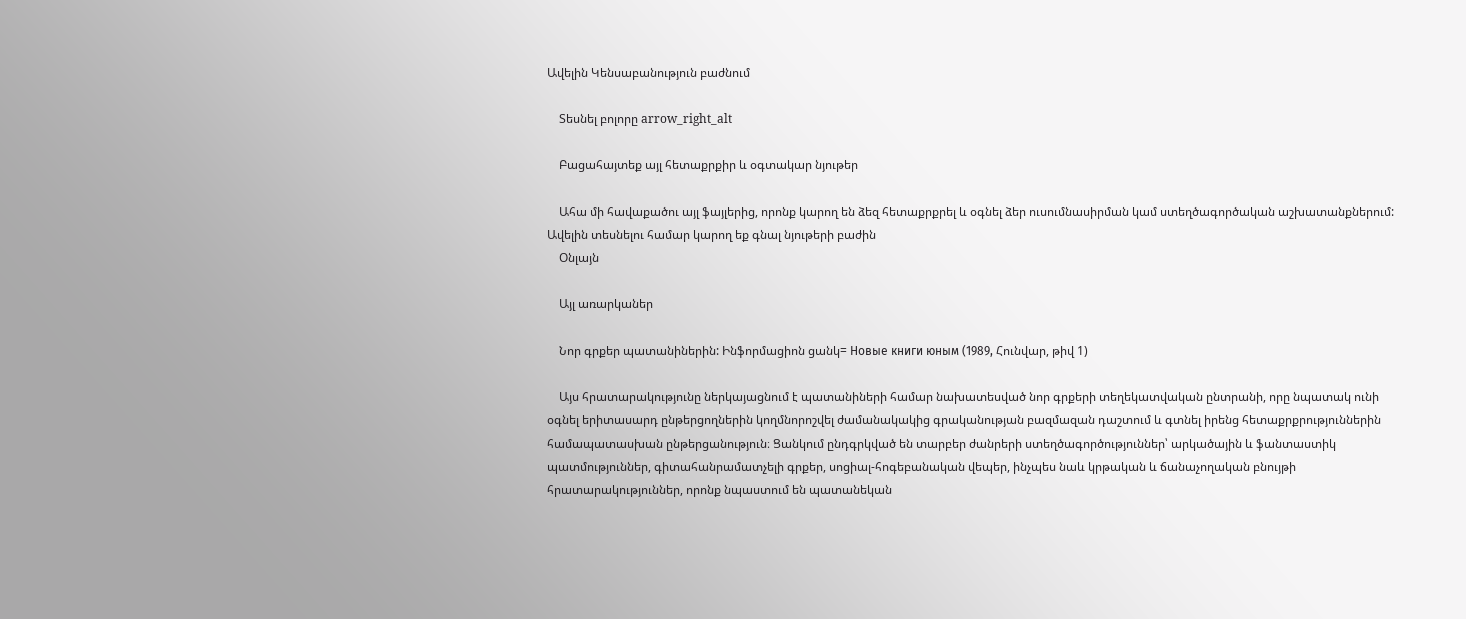Ավելին Կենսաբանություն բաժնում

    Տեսնել բոլորը arrow_right_alt

    Բացահայտեք այլ հետաքրքիր և օգտակար նյութեր

    Ահա մի հավաքածու այլ ֆայլերից, որոնք կարող են ձեզ հետաքրքրել և օգնել ձեր ուսումնասիրման կամ ստեղծագործական աշխատանքներում: Ավելին տեսնելու համար կարող եք գնալ նյութերի բաժին
    Օնլայն

    Այլ առարկաներ

    Նոր գրքեր պատանիներին: Ինֆորմացիոն ցանկ= Новые книги юным (1989, Հունվար, թիվ 1)

    Այս հրատարակությունը ներկայացնում է պատանիների համար նախատեսված նոր գրքերի տեղեկատվական ընտրանի, որը նպատակ ունի օգնել երիտասարդ ընթերցողներին կողմնորոշվել ժամանակակից գրականության բազմազան դաշտում և գտնել իրենց հետաքրքրություններին համապատասխան ընթերցանություն։ Ցանկում ընդգրկված են տարբեր ժանրերի ստեղծագործություններ՝ արկածային և ֆանտաստիկ պատմություններ, գիտահանրամատչելի գրքեր, սոցիալ-հոգեբանական վեպեր, ինչպես նաև կրթական և ճանաչողական բնույթի հրատարակություններ, որոնք նպաստում են պատանեկան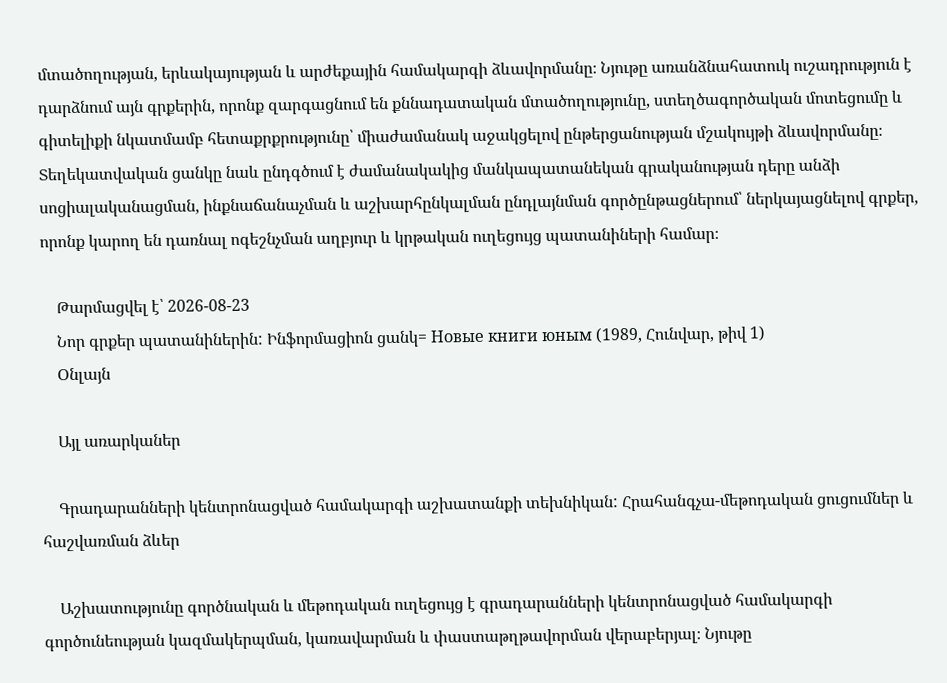մտածողության, երևակայության և արժեքային համակարգի ձևավորմանը։ Նյութը առանձնահատուկ ուշադրություն է դարձնում այն գրքերին, որոնք զարգացնում են քննադատական մտածողությունը, ստեղծագործական մոտեցումը և գիտելիքի նկատմամբ հետաքրքրությունը՝ միաժամանակ աջակցելով ընթերցանության մշակույթի ձևավորմանը։ Տեղեկատվական ցանկը նաև ընդգծում է ժամանակակից մանկապատանեկան գրականության դերը անձի սոցիալականացման, ինքնաճանաչման և աշխարհընկալման ընդլայնման գործընթացներում՝ ներկայացնելով գրքեր, որոնք կարող են դառնալ ոգեշնչման աղբյուր և կրթական ուղեցույց պատանիների համար։

    Թարմացվել է՝ 2026-08-23
    Նոր գրքեր պատանիներին: Ինֆորմացիոն ցանկ= Новые книги юным (1989, Հունվար, թիվ 1)
    Օնլայն

    Այլ առարկաներ

    Գրադարանների կենտրոնացված համակարգի աշխատանքի տեխնիկան: Հրահանգչա-մեթոդական ցուցումներ և հաշվառման ձևեր

    Աշխատությունը գործնական և մեթոդական ուղեցույց է գրադարանների կենտրոնացված համակարգի գործունեության կազմակերպման, կառավարման և փաստաթղթավորման վերաբերյալ։ Նյութը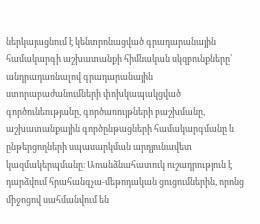ներկայացնում է կենտրոնացված գրադարանային համակարգի աշխատանքի հիմնական սկզբունքները՝ անդրադառնալով գրադարանային ստորաբաժանումների փոխկապակցված գործունեությանը, գործառույթների բաշխմանը, աշխատանքային գործընթացների համակարգմանը և ընթերցողների սպասարկման արդյունավետ կազմակերպմանը։ Առանձնահատուկ ուշադրություն է դարձվում հրահանգչա-մեթոդական ցուցումներին, որոնց միջոցով սահմանվում են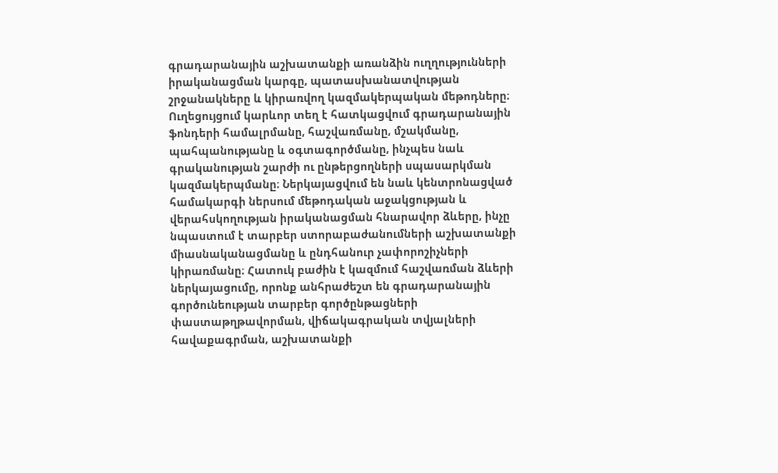գրադարանային աշխատանքի առանձին ուղղությունների իրականացման կարգը, պատասխանատվության շրջանակները և կիրառվող կազմակերպական մեթոդները։ Ուղեցույցում կարևոր տեղ է հատկացվում գրադարանային ֆոնդերի համալրմանը, հաշվառմանը, մշակմանը, պահպանությանը և օգտագործմանը, ինչպես նաև գրականության շարժի ու ընթերցողների սպասարկման կազմակերպմանը։ Ներկայացվում են նաև կենտրոնացված համակարգի ներսում մեթոդական աջակցության և վերահսկողության իրականացման հնարավոր ձևերը, ինչը նպաստում է տարբեր ստորաբաժանումների աշխատանքի միասնականացմանը և ընդհանուր չափորոշիչների կիրառմանը։ Հատուկ բաժին է կազմում հաշվառման ձևերի ներկայացումը, որոնք անհրաժեշտ են գրադարանային գործունեության տարբեր գործընթացների փաստաթղթավորման, վիճակագրական տվյալների հավաքագրման, աշխատանքի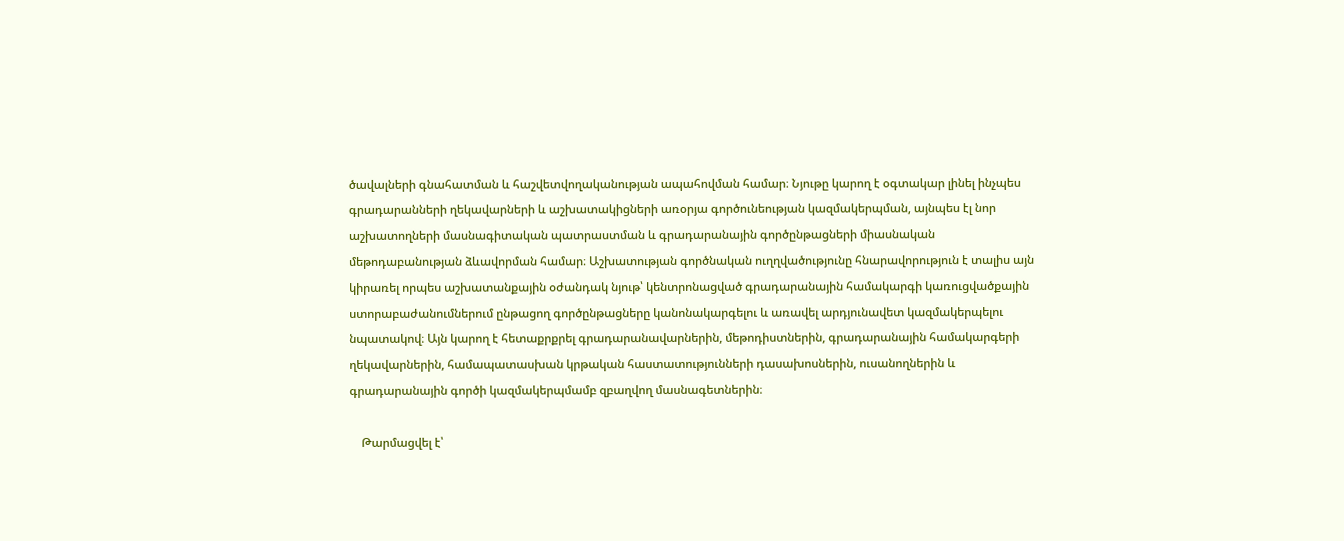ծավալների գնահատման և հաշվետվողականության ապահովման համար։ Նյութը կարող է օգտակար լինել ինչպես գրադարանների ղեկավարների և աշխատակիցների առօրյա գործունեության կազմակերպման, այնպես էլ նոր աշխատողների մասնագիտական պատրաստման և գրադարանային գործընթացների միասնական մեթոդաբանության ձևավորման համար։ Աշխատության գործնական ուղղվածությունը հնարավորություն է տալիս այն կիրառել որպես աշխատանքային օժանդակ նյութ՝ կենտրոնացված գրադարանային համակարգի կառուցվածքային ստորաբաժանումներում ընթացող գործընթացները կանոնակարգելու և առավել արդյունավետ կազմակերպելու նպատակով։ Այն կարող է հետաքրքրել գրադարանավարներին, մեթոդիստներին, գրադարանային համակարգերի ղեկավարներին, համապատասխան կրթական հաստատությունների դասախոսներին, ուսանողներին և գրադարանային գործի կազմակերպմամբ զբաղվող մասնագետներին։

    Թարմացվել է՝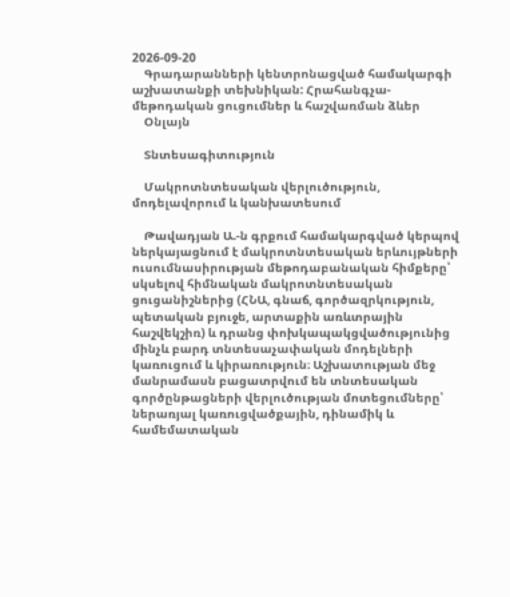2026-09-20
    Գրադարանների կենտրոնացված համակարգի աշխատանքի տեխնիկան: Հրահանգչա-մեթոդական ցուցումներ և հաշվառման ձևեր
    Օնլայն

    Տնտեսագիտություն

    Մակրոտնտեսական վերլուծություն, մոդելավորում և կանխատեսում

    Թավադյան Ա.-ն գրքում համակարգված կերպով ներկայացնում է մակրոտնտեսական երևույթների ուսումնասիրության մեթոդաբանական հիմքերը՝ սկսելով հիմնական մակրոտնտեսական ցուցանիշներից (ՀՆԱ, գնաճ, գործազրկություն, պետական բյուջե, արտաքին առևտրային հաշվեկշիռ) և դրանց փոխկապակցվածությունից մինչև բարդ տնտեսաչափական մոդելների կառուցում և կիրառություն։ Աշխատության մեջ մանրամասն բացատրվում են տնտեսական գործընթացների վերլուծության մոտեցումները՝ ներառյալ կառուցվածքային, դինամիկ և համեմատական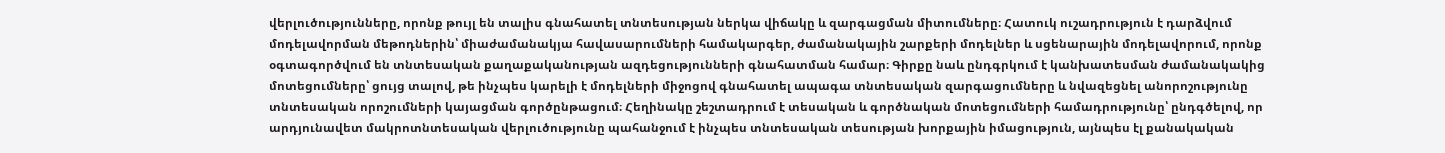վերլուծությունները, որոնք թույլ են տալիս գնահատել տնտեսության ներկա վիճակը և զարգացման միտումները։ Հատուկ ուշադրություն է դարձվում մոդելավորման մեթոդներին՝ միաժամանակյա հավասարումների համակարգեր, ժամանակային շարքերի մոդելներ և սցենարային մոդելավորում, որոնք օգտագործվում են տնտեսական քաղաքականության ազդեցությունների գնահատման համար։ Գիրքը նաև ընդգրկում է կանխատեսման ժամանակակից մոտեցումները՝ ցույց տալով, թե ինչպես կարելի է մոդելների միջոցով գնահատել ապագա տնտեսական զարգացումները և նվազեցնել անորոշությունը տնտեսական որոշումների կայացման գործընթացում։ Հեղինակը շեշտադրում է տեսական և գործնական մոտեցումների համադրությունը՝ ընդգծելով, որ արդյունավետ մակրոտնտեսական վերլուծությունը պահանջում է ինչպես տնտեսական տեսության խորքային իմացություն, այնպես էլ քանակական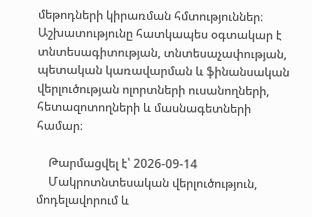մեթոդների կիրառման հմտություններ։ Աշխատությունը հատկապես օգտակար է տնտեսագիտության, տնտեսաչափության, պետական կառավարման և ֆինանսական վերլուծության ոլորտների ուսանողների, հետազոտողների և մասնագետների համար։

    Թարմացվել է՝ 2026-09-14
    Մակրոտնտեսական վերլուծություն, մոդելավորում և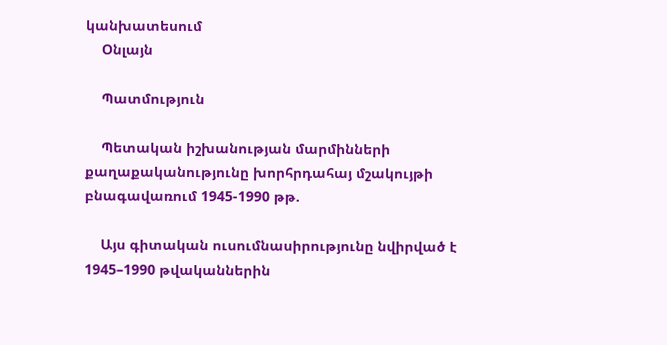կանխատեսում
    Օնլայն

    Պատմություն

    Պետական իշխանության մարմինների քաղաքականությունը խորհրդահայ մշակույթի բնագավառում 1945-1990 թթ.

    Այս գիտական ուսումնասիրությունը նվիրված է 1945–1990 թվականներին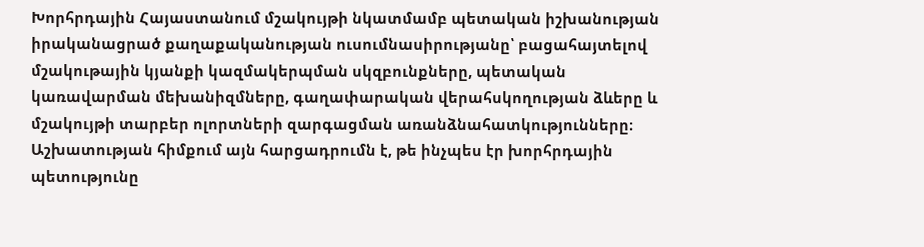Խորհրդային Հայաստանում մշակույթի նկատմամբ պետական իշխանության իրականացրած քաղաքականության ուսումնասիրությանը՝ բացահայտելով մշակութային կյանքի կազմակերպման սկզբունքները, պետական կառավարման մեխանիզմները, գաղափարական վերահսկողության ձևերը և մշակույթի տարբեր ոլորտների զարգացման առանձնահատկությունները։ Աշխատության հիմքում այն հարցադրումն է, թե ինչպես էր խորհրդային պետությունը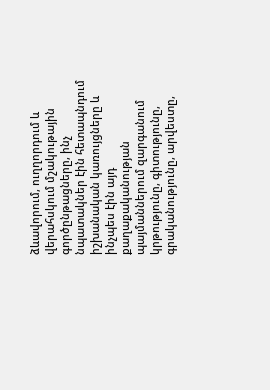ձևավորում, ուղղորդում և վերահսկում մշակութային գործընթացները, ինչ նպատակներ էին հետապնդում իշխանական կառույցները և ինչպես էին այդ քաղաքականության պայմաններում զարգանում կրթությունը, գիտությունը, գրականությունը, արվեստը,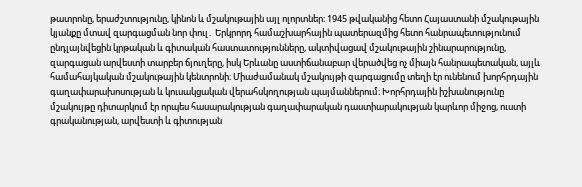թատրոնը, երաժշտությունը, կինոն և մշակութային այլ ոլորտներ։ 1945 թվականից հետո Հայաստանի մշակութային կյանքը մտավ զարգացման նոր փուլ․ Երկրորդ համաշխարհային պատերազմից հետո հանրապետությունում ընդլայնվեցին կրթական և գիտական հաստատությունները, ակտիվացավ մշակութային շինարարությունը, զարգացան արվեստի տարբեր ճյուղերը, իսկ Երևանը աստիճանաբար վերածվեց ոչ միայն հանրապետական, այլև համահայկական մշակութային կենտրոնի։ Միաժամանակ մշակույթի զարգացումը տեղի էր ունենում խորհրդային գաղափարախոսության և կուսակցական վերահսկողության պայմաններում։ Խորհրդային իշխանությունը մշակույթը դիտարկում էր որպես հասարակության գաղափարական դաստիարակության կարևոր միջոց, ուստի գրականության, արվեստի և գիտության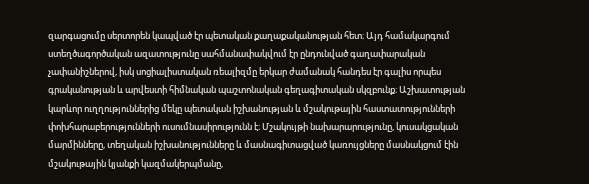զարգացումը սերտորեն կապված էր պետական քաղաքականության հետ։ Այդ համակարգում ստեղծագործական ազատությունը սահմանափակվում էր ընդունված գաղափարական չափանիշներով, իսկ սոցիալիստական ռեալիզմը երկար ժամանակ հանդես էր գալիս որպես գրականության և արվեստի հիմնական պաշտոնական գեղագիտական սկզբունք։ Աշխատության կարևոր ուղղություններից մեկը պետական իշխանության և մշակութային հաստատությունների փոխհարաբերությունների ուսումնասիրությունն է։ Մշակույթի նախարարությունը, կուսակցական մարմինները, տեղական իշխանությունները և մասնագիտացված կառույցները մասնակցում էին մշակութային կյանքի կազմակերպմանը,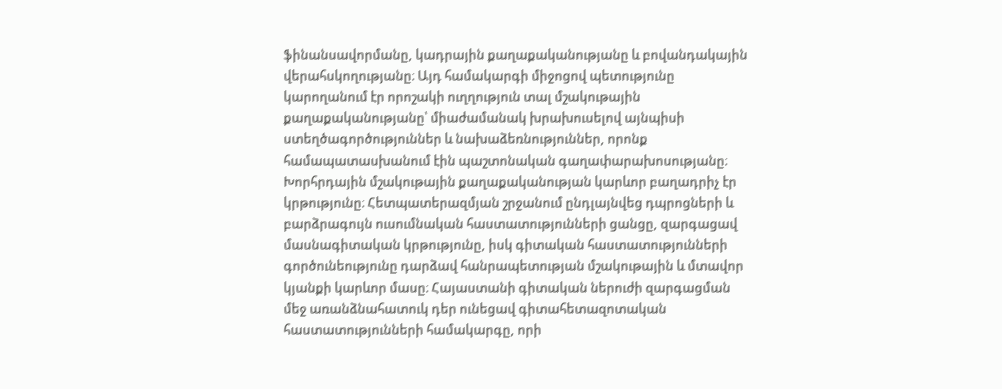ֆինանսավորմանը, կադրային քաղաքականությանը և բովանդակային վերահսկողությանը։ Այդ համակարգի միջոցով պետությունը կարողանում էր որոշակի ուղղություն տալ մշակութային քաղաքականությանը՝ միաժամանակ խրախուսելով այնպիսի ստեղծագործություններ և նախաձեռնություններ, որոնք համապատասխանում էին պաշտոնական գաղափարախոսությանը։ Խորհրդային մշակութային քաղաքականության կարևոր բաղադրիչ էր կրթությունը։ Հետպատերազմյան շրջանում ընդլայնվեց դպրոցների և բարձրագույն ուսումնական հաստատությունների ցանցը, զարգացավ մասնագիտական կրթությունը, իսկ գիտական հաստատությունների գործունեությունը դարձավ հանրապետության մշակութային և մտավոր կյանքի կարևոր մասը։ Հայաստանի գիտական ներուժի զարգացման մեջ առանձնահատուկ դեր ունեցավ գիտահետազոտական հաստատությունների համակարգը, որի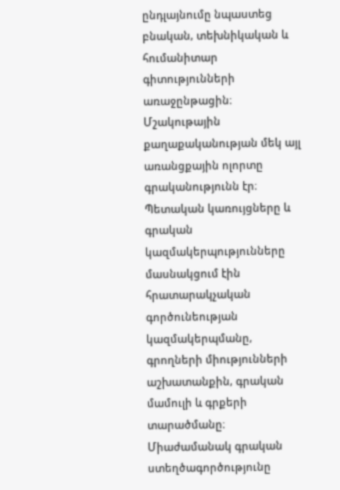ընդլայնումը նպաստեց բնական, տեխնիկական և հումանիտար գիտությունների առաջընթացին։ Մշակութային քաղաքականության մեկ այլ առանցքային ոլորտը գրականությունն էր։ Պետական կառույցները և գրական կազմակերպությունները մասնակցում էին հրատարակչական գործունեության կազմակերպմանը, գրողների միությունների աշխատանքին, գրական մամուլի և գրքերի տարածմանը։ Միաժամանակ գրական ստեղծագործությունը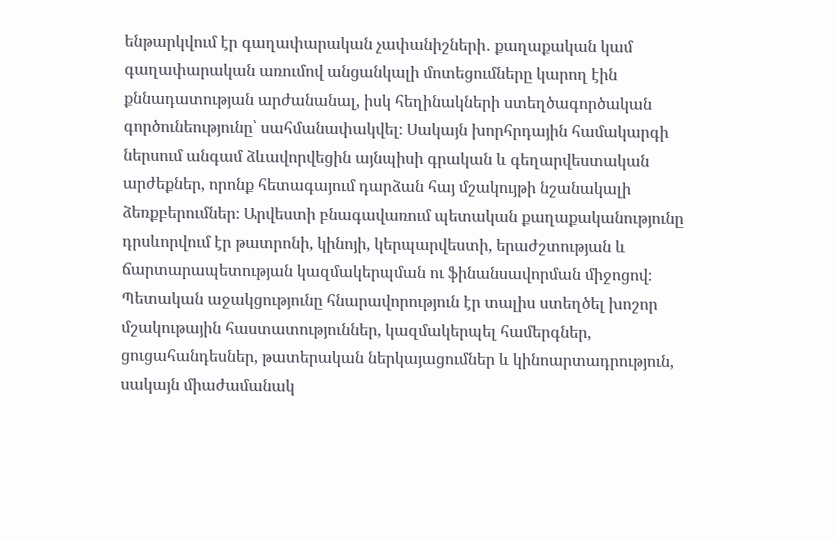ենթարկվում էր գաղափարական չափանիշների․ քաղաքական կամ գաղափարական առումով անցանկալի մոտեցումները կարող էին քննադատության արժանանալ, իսկ հեղինակների ստեղծագործական գործունեությունը՝ սահմանափակվել։ Սակայն խորհրդային համակարգի ներսում անգամ ձևավորվեցին այնպիսի գրական և գեղարվեստական արժեքներ, որոնք հետագայում դարձան հայ մշակույթի նշանակալի ձեռքբերումներ։ Արվեստի բնագավառում պետական քաղաքականությունը դրսևորվում էր թատրոնի, կինոյի, կերպարվեստի, երաժշտության և ճարտարապետության կազմակերպման ու ֆինանսավորման միջոցով։ Պետական աջակցությունը հնարավորություն էր տալիս ստեղծել խոշոր մշակութային հաստատություններ, կազմակերպել համերգներ, ցուցահանդեսներ, թատերական ներկայացումներ և կինոարտադրություն, սակայն միաժամանակ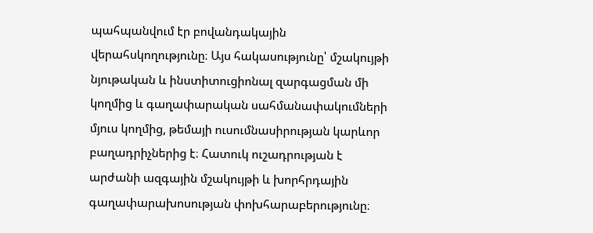պահպանվում էր բովանդակային վերահսկողությունը։ Այս հակասությունը՝ մշակույթի նյութական և ինստիտուցիոնալ զարգացման մի կողմից և գաղափարական սահմանափակումների մյուս կողմից, թեմայի ուսումնասիրության կարևոր բաղադրիչներից է։ Հատուկ ուշադրության է արժանի ազգային մշակույթի և խորհրդային գաղափարախոսության փոխհարաբերությունը։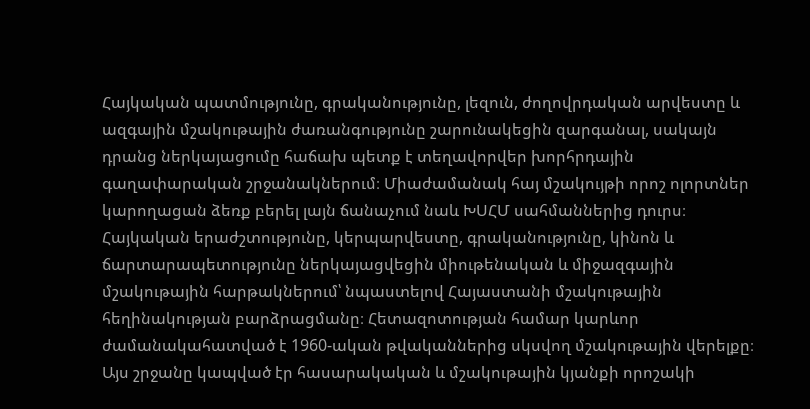Հայկական պատմությունը, գրականությունը, լեզուն, ժողովրդական արվեստը և ազգային մշակութային ժառանգությունը շարունակեցին զարգանալ, սակայն դրանց ներկայացումը հաճախ պետք է տեղավորվեր խորհրդային գաղափարական շրջանակներում։ Միաժամանակ հայ մշակույթի որոշ ոլորտներ կարողացան ձեռք բերել լայն ճանաչում նաև ԽՍՀՄ սահմաններից դուրս։ Հայկական երաժշտությունը, կերպարվեստը, գրականությունը, կինոն և ճարտարապետությունը ներկայացվեցին միութենական և միջազգային մշակութային հարթակներում՝ նպաստելով Հայաստանի մշակութային հեղինակության բարձրացմանը։ Հետազոտության համար կարևոր ժամանակահատված է 1960-ական թվականներից սկսվող մշակութային վերելքը։ Այս շրջանը կապված էր հասարակական և մշակութային կյանքի որոշակի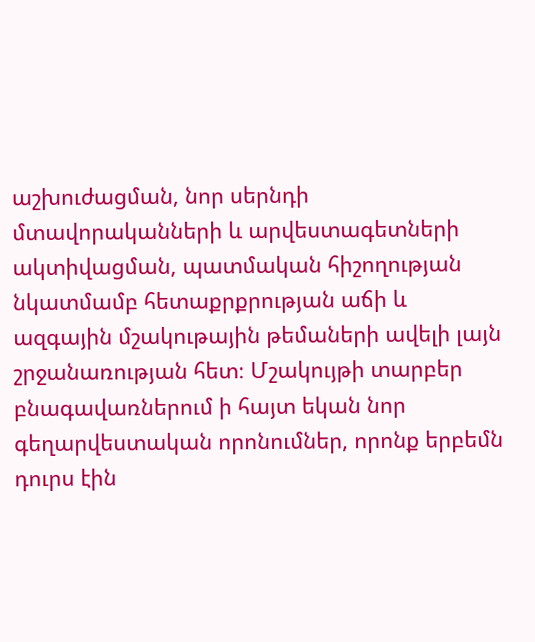աշխուժացման, նոր սերնդի մտավորականների և արվեստագետների ակտիվացման, պատմական հիշողության նկատմամբ հետաքրքրության աճի և ազգային մշակութային թեմաների ավելի լայն շրջանառության հետ։ Մշակույթի տարբեր բնագավառներում ի հայտ եկան նոր գեղարվեստական որոնումներ, որոնք երբեմն դուրս էին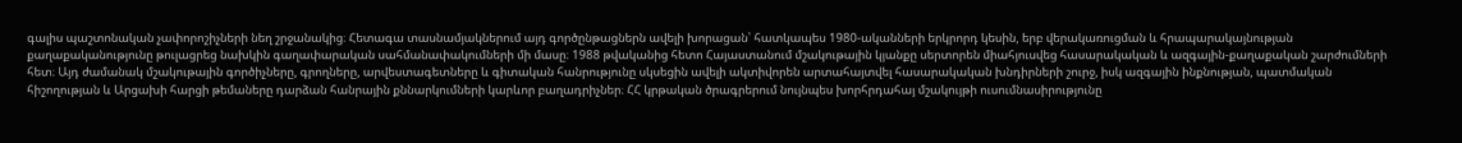գալիս պաշտոնական չափորոշիչների նեղ շրջանակից։ Հետագա տասնամյակներում այդ գործընթացներն ավելի խորացան՝ հատկապես 1980-ականների երկրորդ կեսին, երբ վերակառուցման և հրապարակայնության քաղաքականությունը թուլացրեց նախկին գաղափարական սահմանափակումների մի մասը։ 1988 թվականից հետո Հայաստանում մշակութային կյանքը սերտորեն միահյուսվեց հասարակական և ազգային-քաղաքական շարժումների հետ։ Այդ ժամանակ մշակութային գործիչները, գրողները, արվեստագետները և գիտական հանրությունը սկսեցին ավելի ակտիվորեն արտահայտվել հասարակական խնդիրների շուրջ, իսկ ազգային ինքնության, պատմական հիշողության և Արցախի հարցի թեմաները դարձան հանրային քննարկումների կարևոր բաղադրիչներ։ ՀՀ կրթական ծրագրերում նույնպես խորհրդահայ մշակույթի ուսումնասիրությունը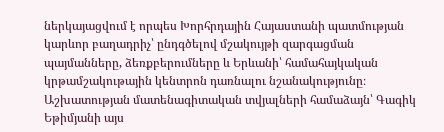ներկայացվում է որպես Խորհրդային Հայաստանի պատմության կարևոր բաղադրիչ՝ ընդգծելով մշակույթի զարգացման պայմանները, ձեռքբերումները և Երևանի՝ համահայկական կրթամշակութային կենտրոն դառնալու նշանակությունը։ Աշխատության մատենագիտական տվյալների համաձայն՝ Գագիկ Եթիմյանի այս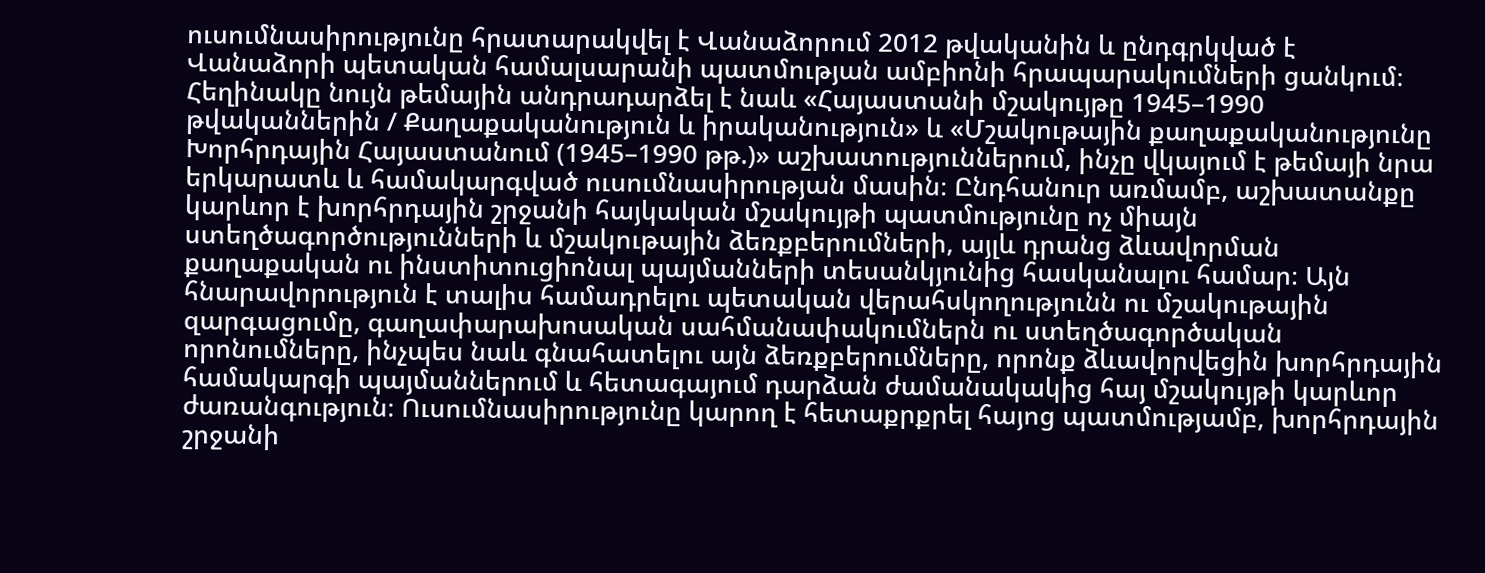ուսումնասիրությունը հրատարակվել է Վանաձորում 2012 թվականին և ընդգրկված է Վանաձորի պետական համալսարանի պատմության ամբիոնի հրապարակումների ցանկում։ Հեղինակը նույն թեմային անդրադարձել է նաև «Հայաստանի մշակույթը 1945–1990 թվականներին / Քաղաքականություն և իրականություն» և «Մշակութային քաղաքականությունը Խորհրդային Հայաստանում (1945–1990 թթ.)» աշխատություններում, ինչը վկայում է թեմայի նրա երկարատև և համակարգված ուսումնասիրության մասին։ Ընդհանուր առմամբ, աշխատանքը կարևոր է խորհրդային շրջանի հայկական մշակույթի պատմությունը ոչ միայն ստեղծագործությունների և մշակութային ձեռքբերումների, այլև դրանց ձևավորման քաղաքական ու ինստիտուցիոնալ պայմանների տեսանկյունից հասկանալու համար։ Այն հնարավորություն է տալիս համադրելու պետական վերահսկողությունն ու մշակութային զարգացումը, գաղափարախոսական սահմանափակումներն ու ստեղծագործական որոնումները, ինչպես նաև գնահատելու այն ձեռքբերումները, որոնք ձևավորվեցին խորհրդային համակարգի պայմաններում և հետագայում դարձան ժամանակակից հայ մշակույթի կարևոր ժառանգություն։ Ուսումնասիրությունը կարող է հետաքրքրել հայոց պատմությամբ, խորհրդային շրջանի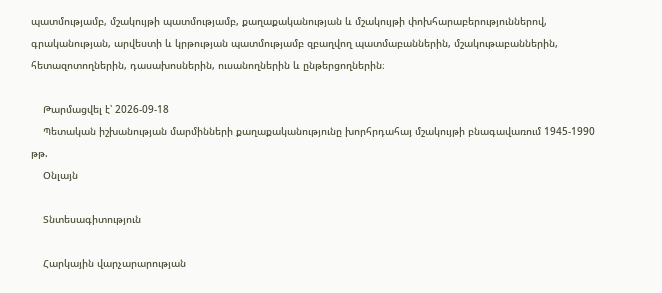պատմությամբ, մշակույթի պատմությամբ, քաղաքականության և մշակույթի փոխհարաբերություններով, գրականության, արվեստի և կրթության պատմությամբ զբաղվող պատմաբաններին, մշակութաբաններին, հետազոտողներին, դասախոսներին, ուսանողներին և ընթերցողներին։

    Թարմացվել է՝ 2026-09-18
    Պետական իշխանության մարմինների քաղաքականությունը խորհրդահայ մշակույթի բնագավառում 1945-1990 թթ.
    Օնլայն

    Տնտեսագիտություն

    Հարկային վարչարարության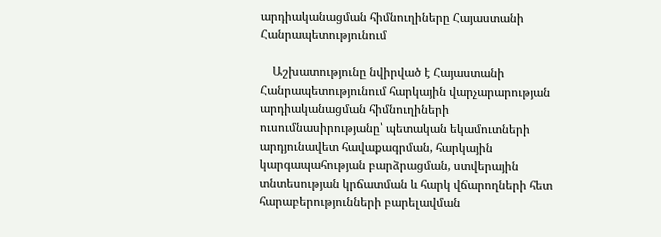արդիականացման հիմնուղիները Հայաստանի Հանրապետությունում

    Աշխատությունը նվիրված է Հայաստանի Հանրապետությունում հարկային վարչարարության արդիականացման հիմնուղիների ուսումնասիրությանը՝ պետական եկամուտների արդյունավետ հավաքագրման, հարկային կարգապահության բարձրացման, ստվերային տնտեսության կրճատման և հարկ վճարողների հետ հարաբերությունների բարելավման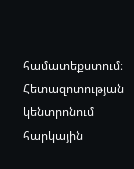համատեքստում։ Հետազոտության կենտրոնում հարկային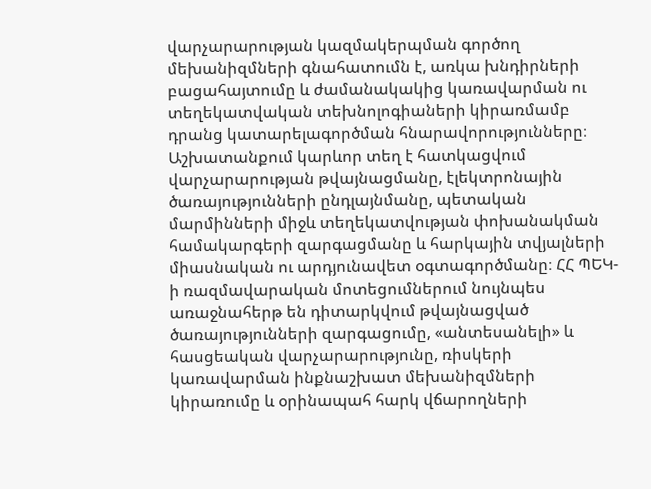վարչարարության կազմակերպման գործող մեխանիզմների գնահատումն է, առկա խնդիրների բացահայտումը և ժամանակակից կառավարման ու տեղեկատվական տեխնոլոգիաների կիրառմամբ դրանց կատարելագործման հնարավորությունները։ Աշխատանքում կարևոր տեղ է հատկացվում վարչարարության թվայնացմանը, էլեկտրոնային ծառայությունների ընդլայնմանը, պետական մարմինների միջև տեղեկատվության փոխանակման համակարգերի զարգացմանը և հարկային տվյալների միասնական ու արդյունավետ օգտագործմանը։ ՀՀ ՊԵԿ-ի ռազմավարական մոտեցումներում նույնպես առաջնահերթ են դիտարկվում թվայնացված ծառայությունների զարգացումը, «անտեսանելի» և հասցեական վարչարարությունը, ռիսկերի կառավարման ինքնաշխատ մեխանիզմների կիրառումը և օրինապահ հարկ վճարողների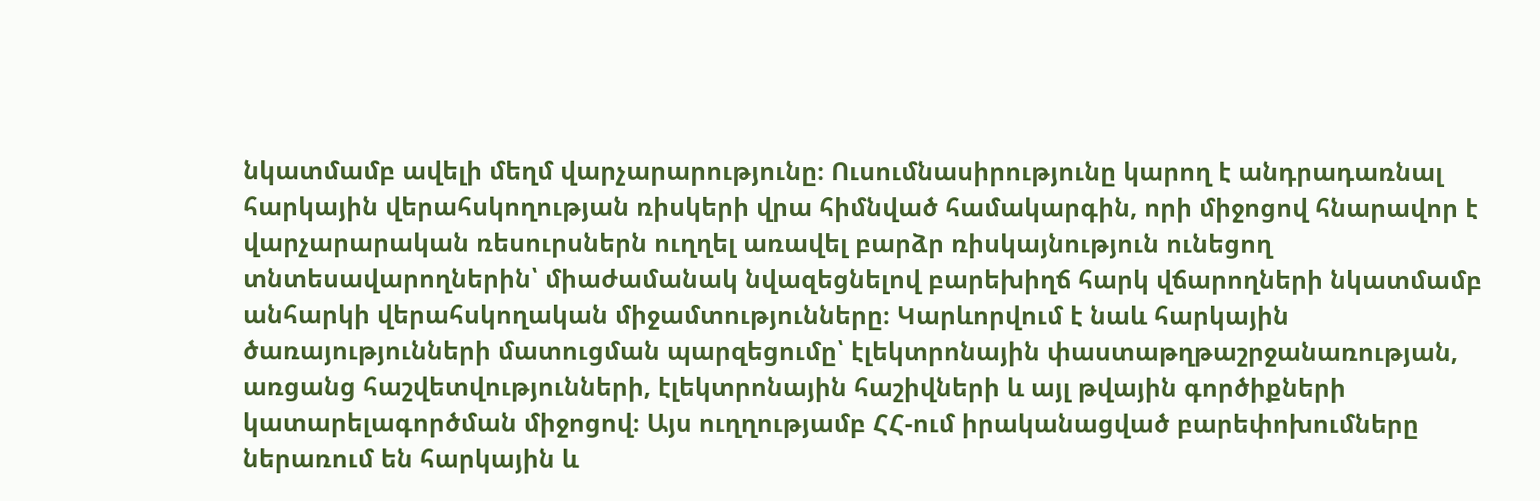նկատմամբ ավելի մեղմ վարչարարությունը։ Ուսումնասիրությունը կարող է անդրադառնալ հարկային վերահսկողության ռիսկերի վրա հիմնված համակարգին, որի միջոցով հնարավոր է վարչարարական ռեսուրսներն ուղղել առավել բարձր ռիսկայնություն ունեցող տնտեսավարողներին՝ միաժամանակ նվազեցնելով բարեխիղճ հարկ վճարողների նկատմամբ անհարկի վերահսկողական միջամտությունները։ Կարևորվում է նաև հարկային ծառայությունների մատուցման պարզեցումը՝ էլեկտրոնային փաստաթղթաշրջանառության, առցանց հաշվետվությունների, էլեկտրոնային հաշիվների և այլ թվային գործիքների կատարելագործման միջոցով։ Այս ուղղությամբ ՀՀ-ում իրականացված բարեփոխումները ներառում են հարկային և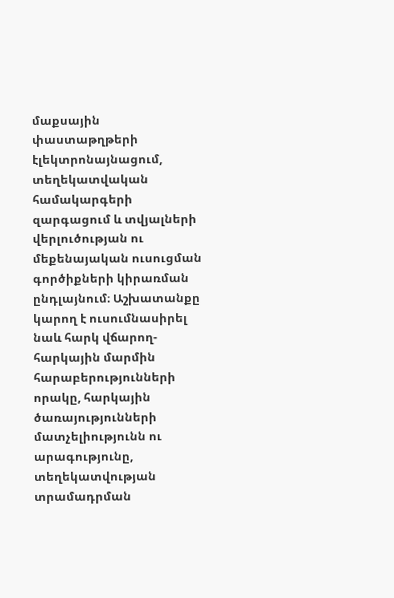մաքսային փաստաթղթերի էլեկտրոնայնացում, տեղեկատվական համակարգերի զարգացում և տվյալների վերլուծության ու մեքենայական ուսուցման գործիքների կիրառման ընդլայնում։ Աշխատանքը կարող է ուսումնասիրել նաև հարկ վճարող-հարկային մարմին հարաբերությունների որակը, հարկային ծառայությունների մատչելիությունն ու արագությունը, տեղեկատվության տրամադրման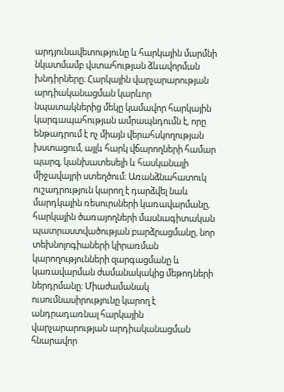արդյունավետությունը և հարկային մարմնի նկատմամբ վստահության ձևավորման խնդիրները։ Հարկային վարչարարության արդիականացման կարևոր նպատակներից մեկը կամավոր հարկային կարգապահության ամրապնդումն է, որը ենթադրում է ոչ միայն վերահսկողության խստացում, այլև հարկ վճարողների համար պարզ, կանխատեսելի և հասկանալի միջավայրի ստեղծում։ Առանձնահատուկ ուշադրություն կարող է դարձվել նաև մարդկային ռեսուրսների կառավարմանը, հարկային ծառայողների մասնագիտական պատրաստվածության բարձրացմանը, նոր տեխնոլոգիաների կիրառման կարողությունների զարգացմանը և կառավարման ժամանակակից մեթոդների ներդրմանը։ Միաժամանակ ուսումնասիրությունը կարող է անդրադառնալ հարկային վարչարարության արդիականացման հնարավոր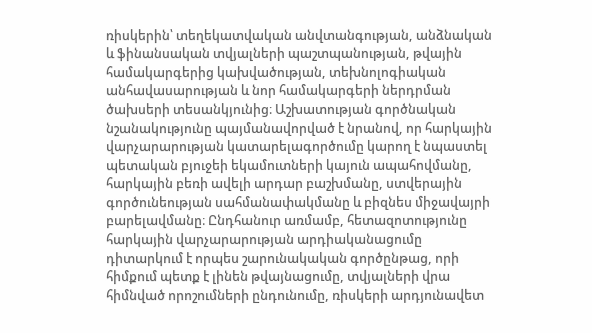ռիսկերին՝ տեղեկատվական անվտանգության, անձնական և ֆինանսական տվյալների պաշտպանության, թվային համակարգերից կախվածության, տեխնոլոգիական անհավասարության և նոր համակարգերի ներդրման ծախսերի տեսանկյունից։ Աշխատության գործնական նշանակությունը պայմանավորված է նրանով, որ հարկային վարչարարության կատարելագործումը կարող է նպաստել պետական բյուջեի եկամուտների կայուն ապահովմանը, հարկային բեռի ավելի արդար բաշխմանը, ստվերային գործունեության սահմանափակմանը և բիզնես միջավայրի բարելավմանը։ Ընդհանուր առմամբ, հետազոտությունը հարկային վարչարարության արդիականացումը դիտարկում է որպես շարունակական գործընթաց, որի հիմքում պետք է լինեն թվայնացումը, տվյալների վրա հիմնված որոշումների ընդունումը, ռիսկերի արդյունավետ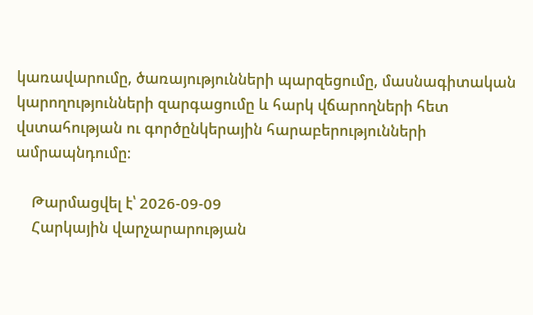կառավարումը, ծառայությունների պարզեցումը, մասնագիտական կարողությունների զարգացումը և հարկ վճարողների հետ վստահության ու գործընկերային հարաբերությունների ամրապնդումը։

    Թարմացվել է՝ 2026-09-09
    Հարկային վարչարարության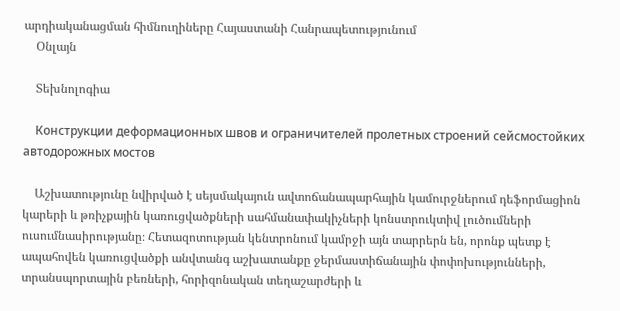արդիականացման հիմնուղիները Հայաստանի Հանրապետությունում
    Օնլայն

    Տեխնոլոգիա

    Конструкции деформационных швов и ограничителей пролетных строений сейсмостойких автодорожных мостов

    Աշխատությունը նվիրված է սեյսմակայուն ավտոճանապարհային կամուրջներում դեֆորմացիոն կարերի և թռիչքային կառուցվածքների սահմանափակիչների կոնստրուկտիվ լուծումների ուսումնասիրությանը։ Հետազոտության կենտրոնում կամրջի այն տարրերն են, որոնք պետք է ապահովեն կառուցվածքի անվտանգ աշխատանքը ջերմաստիճանային փոփոխությունների, տրանսպորտային բեռների, հորիզոնական տեղաշարժերի և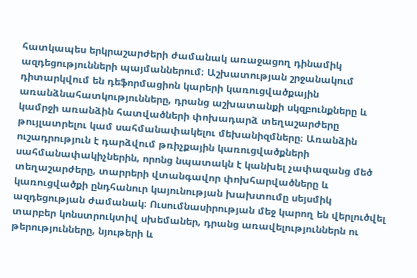հատկապես երկրաշարժերի ժամանակ առաջացող դինամիկ ազդեցությունների պայմաններում։ Աշխատության շրջանակում դիտարկվում են դեֆորմացիոն կարերի կառուցվածքային առանձնահատկությունները, դրանց աշխատանքի սկզբունքները և կամրջի առանձին հատվածների փոխադարձ տեղաշարժերը թույլատրելու կամ սահմանափակելու մեխանիզմները։ Առանձին ուշադրություն է դարձվում թռիչքային կառուցվածքների սահմանափակիչներին, որոնց նպատակն է կանխել չափազանց մեծ տեղաշարժերը, տարրերի վտանգավոր փոխհարվածները և կառուցվածքի ընդհանուր կայունության խախտումը սեյսմիկ ազդեցության ժամանակ։ Ուսումնասիրության մեջ կարող են վերլուծվել տարբեր կոնստրուկտիվ սխեմաներ, դրանց առավելություններն ու թերությունները, նյութերի և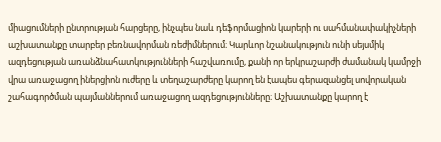միացումների ընտրության հարցերը, ինչպես նաև դեֆորմացիոն կարերի ու սահմանափակիչների աշխատանքը տարբեր բեռնավորման ռեժիմներում։ Կարևոր նշանակություն ունի սեյսմիկ ազդեցության առանձնահատկությունների հաշվառումը, քանի որ երկրաշարժի ժամանակ կամրջի վրա առաջացող իներցիոն ուժերը և տեղաշարժերը կարող են էապես գերազանցել սովորական շահագործման պայմաններում առաջացող ազդեցությունները։ Աշխատանքը կարող է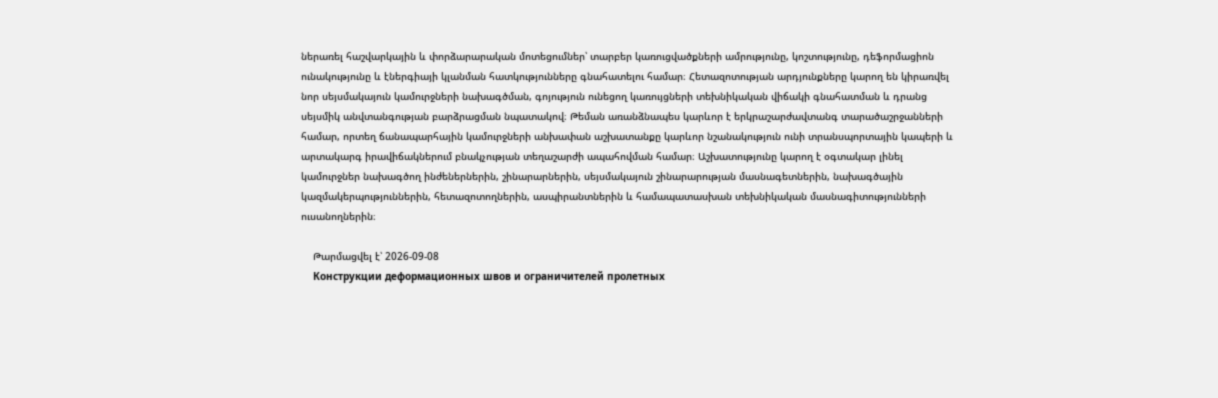ներառել հաշվարկային և փորձարարական մոտեցումներ՝ տարբեր կառուցվածքների ամրությունը, կոշտությունը, դեֆորմացիոն ունակությունը և էներգիայի կլանման հատկությունները գնահատելու համար։ Հետազոտության արդյունքները կարող են կիրառվել նոր սեյսմակայուն կամուրջների նախագծման, գոյություն ունեցող կառույցների տեխնիկական վիճակի գնահատման և դրանց սեյսմիկ անվտանգության բարձրացման նպատակով։ Թեման առանձնապես կարևոր է երկրաշարժավտանգ տարածաշրջանների համար, որտեղ ճանապարհային կամուրջների անխափան աշխատանքը կարևոր նշանակություն ունի տրանսպորտային կապերի և արտակարգ իրավիճակներում բնակչության տեղաշարժի ապահովման համար։ Աշխատությունը կարող է օգտակար լինել կամուրջներ նախագծող ինժեներներին, շինարարներին, սեյսմակայուն շինարարության մասնագետներին, նախագծային կազմակերպություններին, հետազոտողներին, ասպիրանտներին և համապատասխան տեխնիկական մասնագիտությունների ուսանողներին։

    Թարմացվել է՝ 2026-09-08
    Конструкции деформационных швов и ограничителей пролетных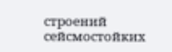строений сейсмостойких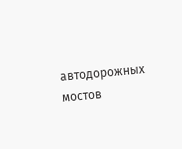автодорожных мостов